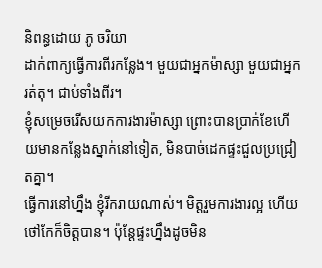និពន្ធដោយ ភូ ចរិយា
ដាក់ពាក្យធ្វើការពីរកន្លែង។ មួយជាអ្នកម៉ាស្សា មួយជាអ្នករត់តុ។ ជាប់ទាំងពីរ។
ខ្ញុំសម្រេចរើសយកការងារម៉ាស្សា ព្រោះបានប្រាក់ខែហើយមានកន្លែងស្នាក់នៅទៀត, មិនបាច់ដេកផ្ទះជួលប្រជ្រៀតគ្នា។
ធ្វើការនៅហ្នឹង ខ្ញុំរីករាយណាស់។ មិត្តរួមការងារល្អ ហើយថៅកែក៏ចិត្តបាន។ ប៉ុន្តែផ្ទះហ្នឹងដូចមិន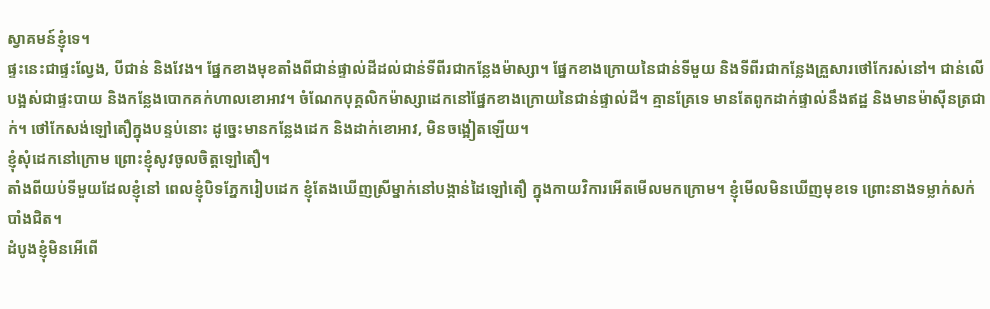ស្វាគមន៍ខ្ញុំទេ។
ផ្ទះនេះជាផ្ទះល្វែង, បីជាន់ និងវែង។ ផ្នែកខាងមុខតាំងពីជាន់ផ្ទាល់ដីដល់ជាន់ទីពីរជាកន្លែងម៉ាស្សា។ ផ្នែកខាងក្រោយនៃជាន់ទីមួយ និងទីពីរជាកន្លែងគ្រួសារថៅកែរស់នៅ។ ជាន់លើបង្អស់ជាផ្ទះបាយ និងកន្លែងបោកគក់ហាលខោអាវ។ ចំណែកបុគ្គលិកម៉ាស្សាដេកនៅផ្នែកខាងក្រោយនៃជាន់ផ្ទាល់ដី។ គ្មានគ្រែទេ មានតែពូកដាក់ផ្ទាល់នឹងឥដ្ឋ និងមានម៉ាស៊ីនត្រជាក់។ ថៅកែសង់ឡៅតឿក្នុងបន្ទប់នោះ ដូច្នេះមានកន្លែងដេក និងដាក់ខោអាវ, មិនចង្អៀតឡើយ។
ខ្ញុំសុំដេកនៅក្រោម ព្រោះខ្ញុំសូវចូលចិត្តឡៅតឿ។
តាំងពីយប់ទីមួយដែលខ្ញុំនៅ ពេលខ្ញុំបិទភ្នែករៀបដេក ខ្ញុំតែងឃើញស្រីម្នាក់នៅបង្កាន់ដៃឡៅតឿ ក្នុងកាយវិការអើតមើលមកក្រោម។ ខ្ញុំមើលមិនឃើញមុខទេ ព្រោះនាងទម្លាក់សក់បាំងជិត។
ដំបូងខ្ញុំមិនអើពើ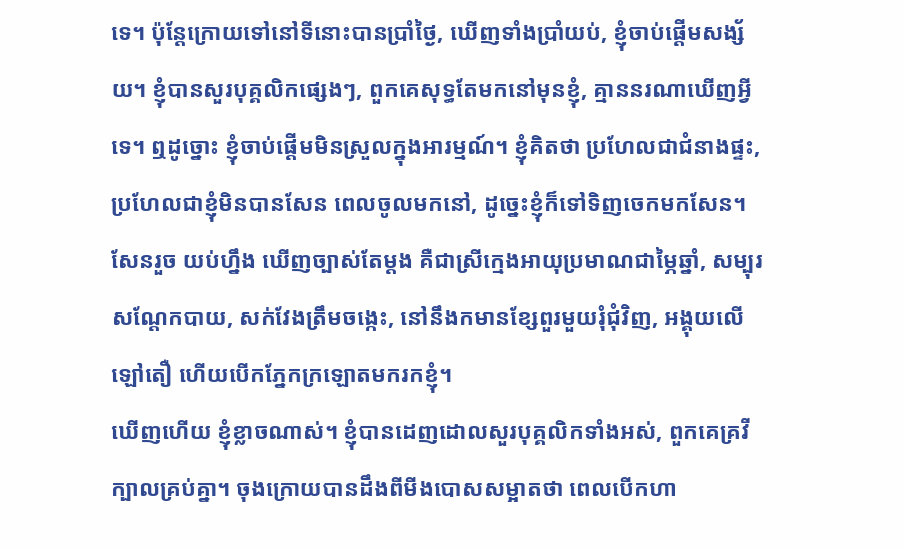ទេ។ ប៉ុន្តែក្រោយទៅនៅទីនោះបានប្រាំថ្ងៃ, ឃើញទាំងប្រាំយប់, ខ្ញុំចាប់ផ្តើមសង្ស័យ។ ខ្ញុំបានសួរបុគ្គលិកផ្សេងៗ, ពួកគេសុទ្ធតែមកនៅមុនខ្ញុំ, គ្មាននរណាឃើញអ្វីទេ។ ឮដូច្នោះ ខ្ញុំចាប់ផ្តើមមិនស្រួលក្នុងអារម្មណ៍។ ខ្ញុំគិតថា ប្រហែលជាជំនាងផ្ទះ, ប្រហែលជាខ្ញុំមិនបានសែន ពេលចូលមកនៅ, ដូច្នេះខ្ញុំក៏ទៅទិញចេកមកសែន។ សែនរួច យប់ហ្នឹង ឃើញច្បាស់តែម្តង គឺជាស្រីក្មេងអាយុប្រមាណជាម្ភៃឆ្នាំ, សម្បុរសណ្តែកបាយ, សក់វែងត្រឹមចង្កេះ, នៅនឹងកមានខ្សែពួរមួយរុំជុំវិញ, អង្គុយលើឡៅតឿ ហើយបើកភ្នែកក្រឡោតមករកខ្ញុំ។
ឃើញហើយ ខ្ញុំខ្លាចណាស់។ ខ្ញុំបានដេញដោលសួរបុគ្គលិកទាំងអស់, ពួកគេគ្រវីក្បាលគ្រប់គ្នា។ ចុងក្រោយបានដឹងពីមីងបោសសម្អាតថា ពេលបើកហា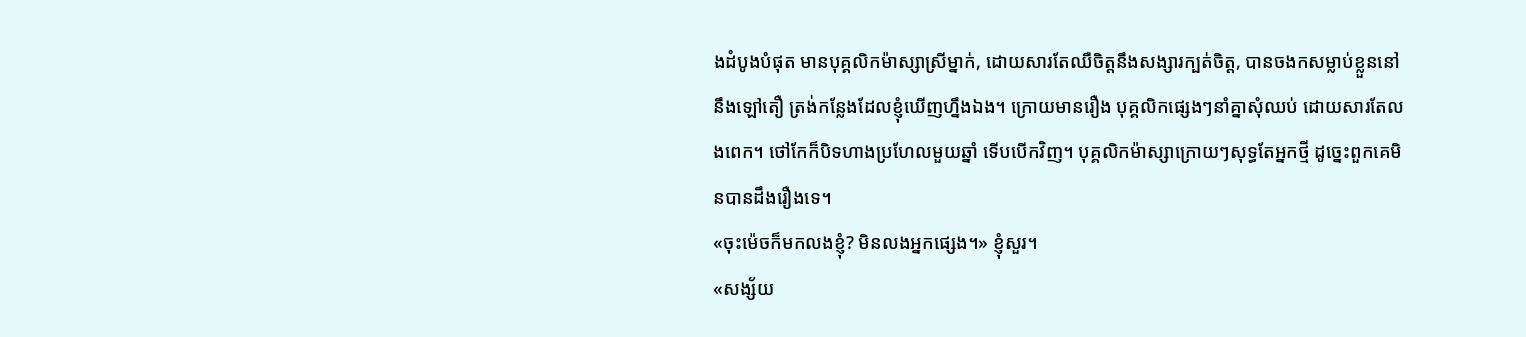ងដំបូងបំផុត មានបុគ្គលិកម៉ាស្សាស្រីម្នាក់, ដោយសារតែឈឺចិត្តនឹងសង្សារក្បត់ចិត្ត, បានចងកសម្លាប់ខ្លួននៅនឹងឡៅតឿ ត្រង់កន្លែងដែលខ្ញុំឃើញហ្នឹងឯង។ ក្រោយមានរឿង បុគ្គលិកផ្សេងៗនាំគ្នាសុំឈប់ ដោយសារតែលងពេក។ ថៅកែក៏បិទហាងប្រហែលមួយឆ្នាំ ទើបបើកវិញ។ បុគ្គលិកម៉ាស្សាក្រោយៗសុទ្ធតែអ្នកថ្មី ដូច្នេះពួកគេមិនបានដឹងរឿងទេ។
«ចុះម៉េចក៏មកលងខ្ញុំ? មិនលងអ្នកផ្សេង។» ខ្ញុំសួរ។
«សង្ស័យ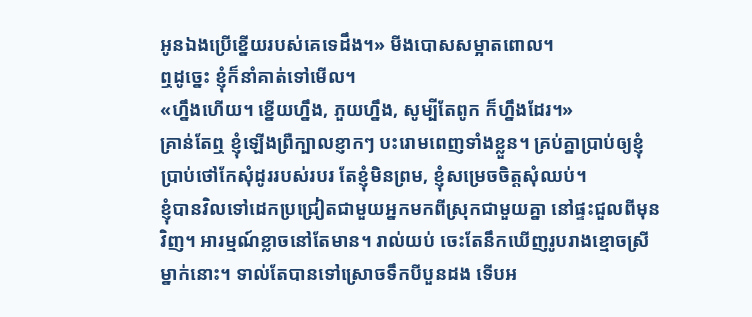អូនឯងប្រើខ្នើយរបស់គេទេដឹង។» មីងបោសសម្អាតពោល។
ឮដូច្នេះ ខ្ញុំក៏នាំគាត់ទៅមើល។
«ហ្នឹងហើយ។ ខ្នើយហ្នឹង, ភួយហ្នឹង, សូម្បីតែពូក ក៏ហ្នឹងដែរ។»
គ្រាន់តែឮ ខ្ញុំឡើងព្រឺក្បាលខ្ញាកៗ បះរោមពេញទាំងខ្លួន។ គ្រប់គ្នាប្រាប់ឲ្យខ្ញុំប្រាប់ថៅកែសុំដូររបស់របរ តែខ្ញុំមិនព្រម, ខ្ញុំសម្រេចចិត្តសុំឈប់។
ខ្ញុំបានវិលទៅដេកប្រជ្រៀតជាមួយអ្នកមកពីស្រុកជាមួយគ្នា នៅផ្ទះជួលពីមុនវិញ។ អារម្មណ៍ខ្លាចនៅតែមាន។ រាល់យប់ ចេះតែនឹកឃើញរូបរាងខ្មោចស្រីម្នាក់នោះ។ ទាល់តែបានទៅស្រោចទឹកបីបួនដង ទើបអ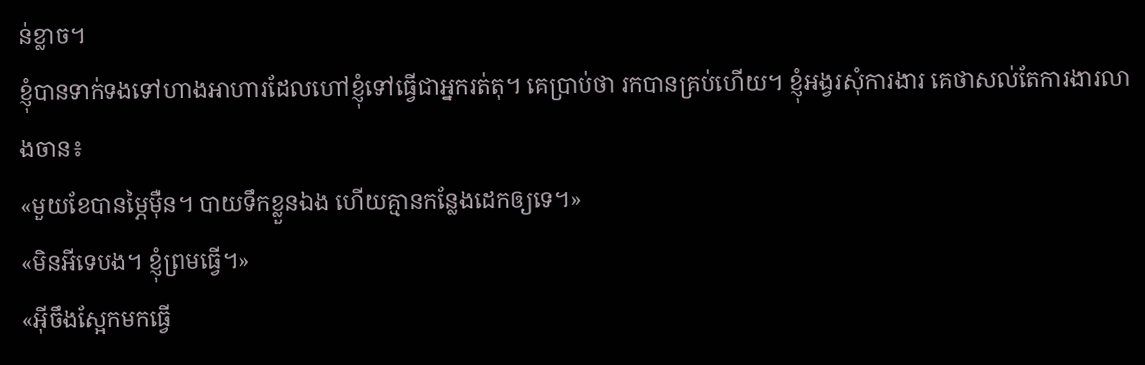ន់ខ្លាច។
ខ្ញុំបានទាក់ទងទៅហាងអាហារដែលហៅខ្ញុំទៅធ្វើជាអ្នករត់តុ។ គេប្រាប់ថា រកបានគ្រប់ហើយ។ ខ្ញុំអង្វរសុំការងារ គេថាសល់តែការងារលាងចាន៖
«មួយខែបានម្ភៃម៉ឺន។ បាយទឹកខ្លួនឯង ហើយគ្មានកន្លែងដេកឲ្យទេ។»
«មិនអីទេបង។ ខ្ញុំព្រមធ្វើ។»
«អ៊ីចឹងស្អែកមកធ្វើ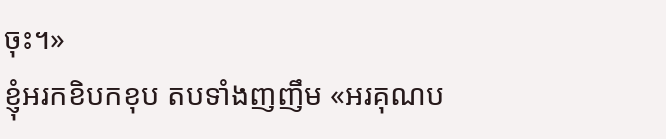ចុះ។»
ខ្ញុំអរកខិបកខុប តបទាំងញញឹម «អរគុណប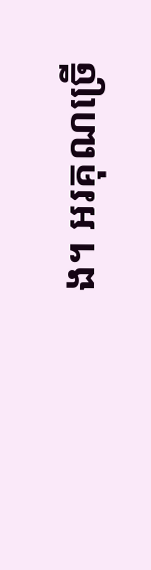ង។ អរគុណច្រើ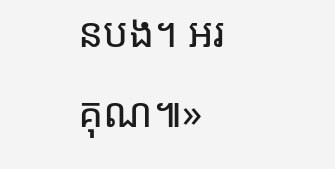នបង។ អរគុណ៕»